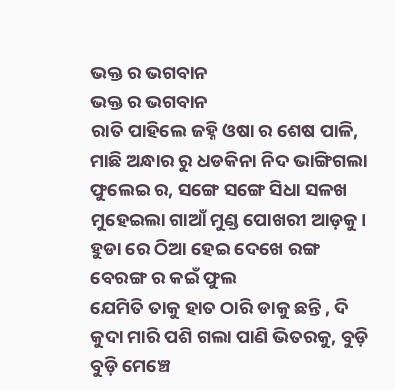ଭକ୍ତ ର ଭଗବାନ
ଭକ୍ତ ର ଭଗବାନ
ରାତି ପାହିଲେ ଜହ୍ନି ଓଷା ର ଶେଷ ପାଳି, ମାଛି ଅନ୍ଧାର ରୁ ଧଡକିନା ନିଦ ଭାଙ୍ଗିଗଲା ଫୁଲେଇ ର, ସଙ୍ଗେ ସଙ୍ଗେ ସିଧା ସଳଖ ମୁହେଇଲା ଗାଆଁ ମୁଣ୍ଡ ପୋଖରୀ ଆଡ଼କୁ।
ହୁଡା ରେ ଠିଆ ହେଇ ଦେଖେ ରଙ୍ଗ ବେରଙ୍ଗ ର କଇଁ ଫୁଲ
ଯେମିତି ତାକୁ ହାତ ଠାରି ଡାକୁ ଛନ୍ତି , ଦି କୁଦା ମାରି ପଶି ଗଲା ପାଣି ଭିତରକୁ, ବୁଡ଼ି ବୁଡ଼ି ମେଞ୍ଚେ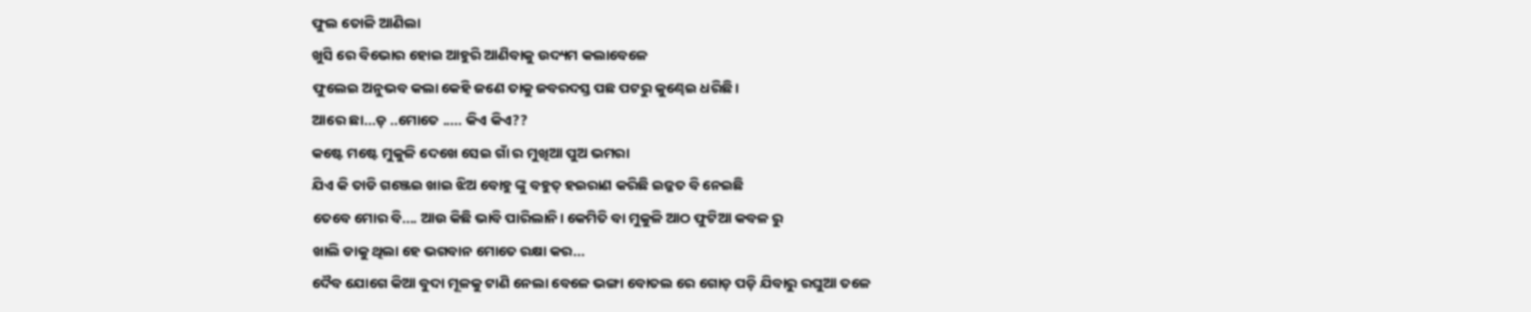ଫୁଲ ତୋଳି ଆଣିଲା
ଖୁସି ରେ ବିଭୋର ହୋଇ ଆହୁରି ଆଣିବାକୁ ଉଦ୍ୟମ କଲାବେଳେ
ଫୁଲେଇ ଅନୁଭବ କଲା କେହି ଜଣେ ତାକୁ ଜବରଦସ୍ତ ପଛ ପଟରୁ କୁଣ୍ଢେଇ ଧରିଛି।
ଆରେ ଛା...ଡ଼ ..ମୋତେ ..... କିଏ କିଏ??
କଷ୍ଟେ ମଷ୍ଟେ ମୁକୁଳି ଦେଖେ ସେଇ ଗାଁ ର ମୁଖିଆ ପୁଅ ଭମରା
ଯିଏ କି ତାଡି ଗଞ୍ଜେଇ ଖାଇ ଝିଅ ବୋହୁ ଙ୍କୁ ବହୁତ୍ ହଇରାଣ କରିଛି ଇଜ୍ଜତ ବି ନେଇଛି
ତେବେ ମୋର ବି.... ଆଉ କିଛି ଭାବି ପାରିଲାନି। କେମିତି ବା ମୁକୁଳି ଆଠ ଫୁଟିଆ କବଳ ରୁ
ଖାଲି ଡାକୁ ଥିଲା ହେ ଭଗବାନ ମୋତେ ରକ୍ଷା କର...
ଦୈବ ଯୋଗେ କିଆ ବୁଦା ମୂଳକୁ ଟାଣି ନେଲା ବେଳେ ଭଙ୍ଗା ବୋତଲ ରେ ଗୋଡ଼ ପଡ଼ି ଯିବାରୁ ରଘୁଆ ତଳେ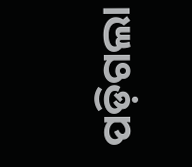ପଡ଼ିଗଲା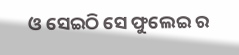ଓ ସେଇଠି ସେ ଫୁଲେଇ ର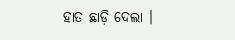ହାତ ଛାଡ଼ି ଦେଲା ।